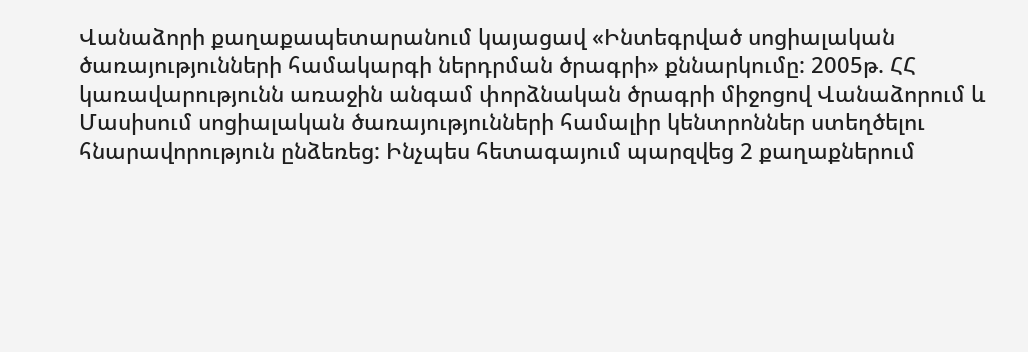Վանաձորի քաղաքապետարանում կայացավ «Ինտեգրված սոցիալական ծառայությունների համակարգի ներդրման ծրագրի» քննարկումը: 2005թ. ՀՀ կառավարությունն առաջին անգամ փորձնական ծրագրի միջոցով Վանաձորում և Մասիսում սոցիալական ծառայությունների համալիր կենտրոններ ստեղծելու հնարավորություն ընձեռեց: Ինչպես հետագայում պարզվեց 2 քաղաքներում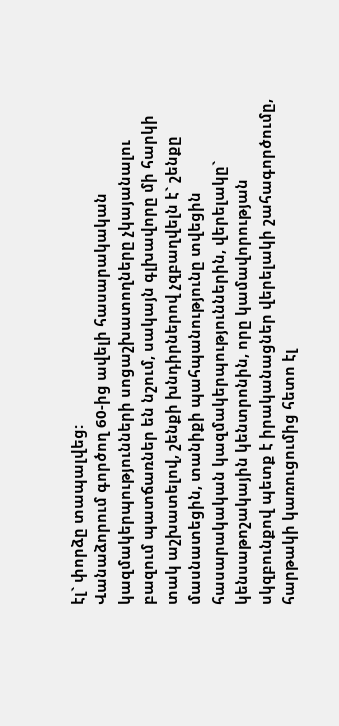էլ` փորձը տապալվեց:
Վանաձորում գործող 60-ից ավելի հասարակական կազմակերպությունների սոցաշխատողները չկայանալու բազում պատճառներ են նշում, սակայն գլխավորը մի հարկի տակ աշխատելով, շենքի խնդիրներով չզբաղվելն է` շենքը մասնատեցին, տանիքի պահպանությունը տվեցին հասարակական կազմակերպություններին, վերելակը` կենսաթոշակային կենտրոնին, որը կամավորության սկզբունքով պետք է իրականացներ վերելակի շահագործումը, հարթակի կառուցումից հետո էլ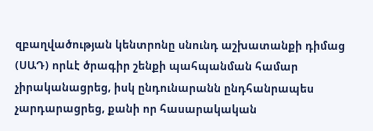զբաղվածության կենտրոնը սնունդ աշխատանքի դիմաց (ՍԱԴ) որևէ ծրագիր շենքի պահպանման համար չիրականացրեց, իսկ ընդունարանն ընդհանրապես չարդարացրեց, քանի որ հասարակական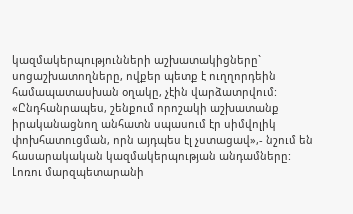կազմակերպությունների աշխատակիցները` սոցաշխատողները, ովքեր պետք է ուղղորդեին համապատասխան օղակը, չէին վարձատրվում: «Ընդհանրապես, շենքում որոշակի աշխատանք իրականացնող անհատն սպասում էր սիմվոլիկ փոխհատուցման, որն այդպես էլ չստացավ»,- նշում են հասարակական կազմակերպության անդամները:
Լոռու մարզպետարանի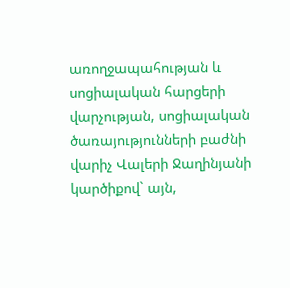առողջապահության և սոցիալական հարցերի վարչության, սոցիալական ծառայությունների բաժնի վարիչ Վալերի Ջաղինյանի կարծիքով` այն,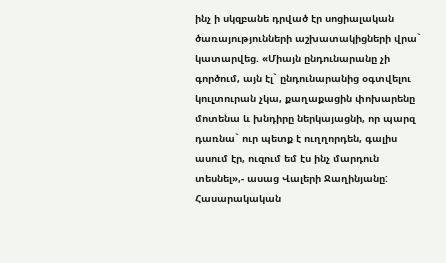ինչ ի սկզբանե դրված էր սոցիալական ծառայությունների աշխատակիցների վրա` կատարվեց. «Միայն ընդունարանը չի գործում, այն էլ` ընդունարանից օգտվելու կուլտուրան չկա, քաղաքացին փոխարենը մոտենա և խնդիրը ներկայացնի, որ պարզ դառնա` ուր պետք է ուղղորդեն, գալիս ասում էր, ուզում եմ էս ինչ մարդուն տեսնել»,- ասաց Վալերի Ջաղինյանը: Հասարակական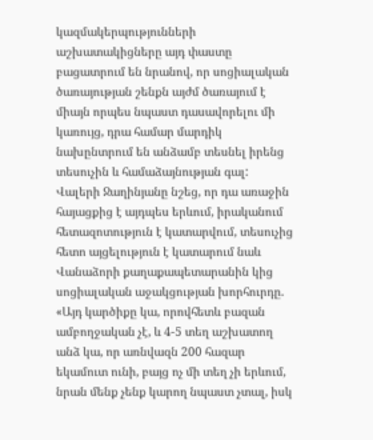կազմակերպությունների աշխատակիցները այդ փաստը բացատրում են նրանով, որ սոցիալական ծառայության շենքն այժմ ծառայում է միայն որպես նպաստ դասավորելու մի կառույց, դրա համար մարդիկ նախընտրում են անձամբ տեսնել իրենց տեսուչին և համաձայնության գալ:
Վալերի Ջաղինյանը նշեց, որ դա առաջին հայացքից է այդպես երևում, իրականում հետազոտություն է կատարվում, տեսուչից հետո այցելություն է կատարում նաև Վանաձորի քաղաքապետարանին կից սոցիալական աջակցության խորհուրդը. «Այդ կարծիքը կա, որովհետև բազան ամբողջական չէ, և 4-5 տեղ աշխատող անձ կա, որ առնվազն 200 հազար եկամուտ ունի, բայց ոչ մի տեղ չի երևում, նրան մենք չենք կարող նպաստ չտալ, իսկ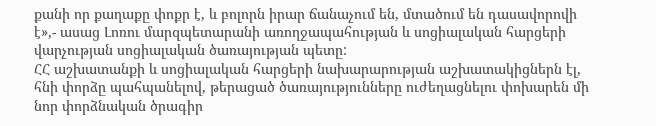քանի որ քաղաքը փոքր է, և բոլորն իրար ճանաչում են, մտածում են դասավորովի է»,- ասաց Լոռու մարզպետարանի առողջապահության և սոցիալական հարցերի վարչության սոցիալական ծառայության պետը:
ՀՀ աշխատանքի և սոցիալական հարցերի նախարարության աշխատակիցներն էլ, հնի փորձը պահպանելով, թերացած ծառայությունները ուժեղացնելու փոխարեն մի նոր փորձնական ծրագիր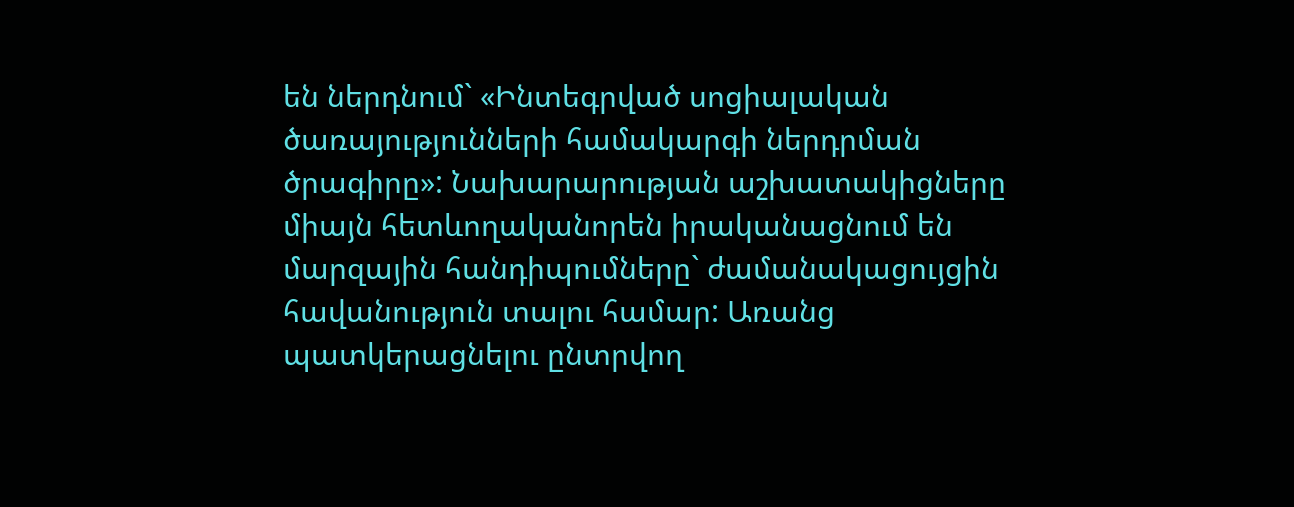են ներդնում` «Ինտեգրված սոցիալական ծառայությունների համակարգի ներդրման ծրագիրը»: Նախարարության աշխատակիցները միայն հետևողականորեն իրականացնում են մարզային հանդիպումները` ժամանակացույցին հավանություն տալու համար: Առանց պատկերացնելու ընտրվող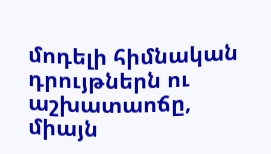մոդելի հիմնական դրույթներն ու աշխատաոճը, միայն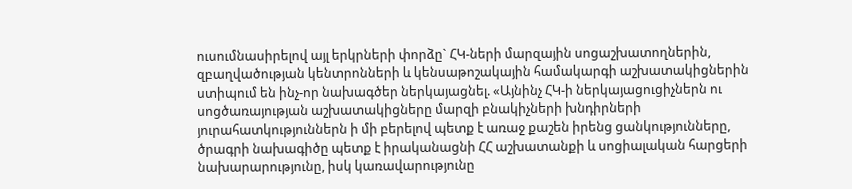ուսումնասիրելով այլ երկրների փորձը` ՀԿ-ների մարզային սոցաշխատողներին, զբաղվածության կենտրոնների և կենսաթոշակային համակարգի աշխատակիցներին ստիպում են ինչ-որ նախագծեր ներկայացնել. «Այնինչ ՀԿ-ի ներկայացուցիչներն ու սոցծառայության աշխատակիցները մարզի բնակիչների խնդիրների յուրահատկություններն ի մի բերելով պետք է առաջ քաշեն իրենց ցանկությունները, ծրագրի նախագիծը պետք է իրականացնի ՀՀ աշխատանքի և սոցիալական հարցերի նախարարությունը, իսկ կառավարությունը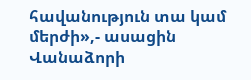հավանություն տա կամ մերժի»,- ասացին Վանաձորի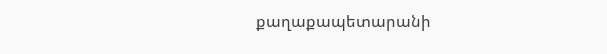քաղաքապետարանի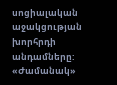սոցիալական աջակցության խորհրդի անդամները:
«Ժամանակ»